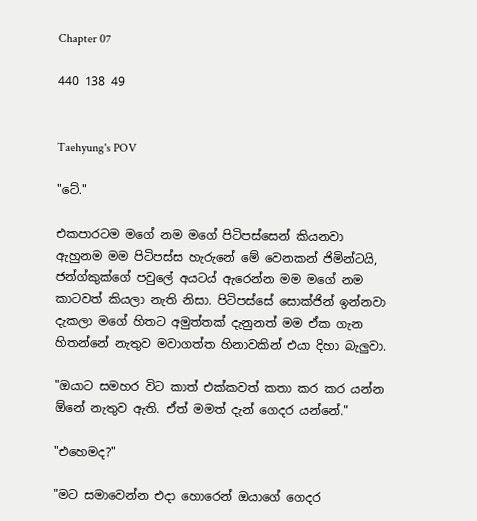Chapter 07

440 138 49


Taehyung's POV

"ටේ."

එකපාරටම මගේ නම මගේ පිටිපස්සෙන් කියනවා ඇහුනම මම පිටිපස්ස හැරුනේ මේ වෙනකන් ජිමින්ටයි, ජන්ග්කුක්ගේ පවුලේ අයට‍ය් ඇරෙන්න මම මගේ නම කාටවත් කියලා නැති නිසා. පිටිපස්සේ සොක්ජින් ඉන්නවා දැකලා මගේ හිතට අමුත්තක් දැනුනත් මම ඒක ගැන හිතන්නේ නැතුව මවාගත්ත හිනාවකින් එයා දිහා බැලුවා.

"ඔයාට සමහර විට කාත් එක්කවත් කතා කර කර යන්න ඕනේ නැතුව ඇති. ඒත් මමත් දැන් ගෙදර යන්නේ."

"එහෙමද?"

"මට සමාවෙන්න එදා හොරෙන් ඔයාගේ ගෙදර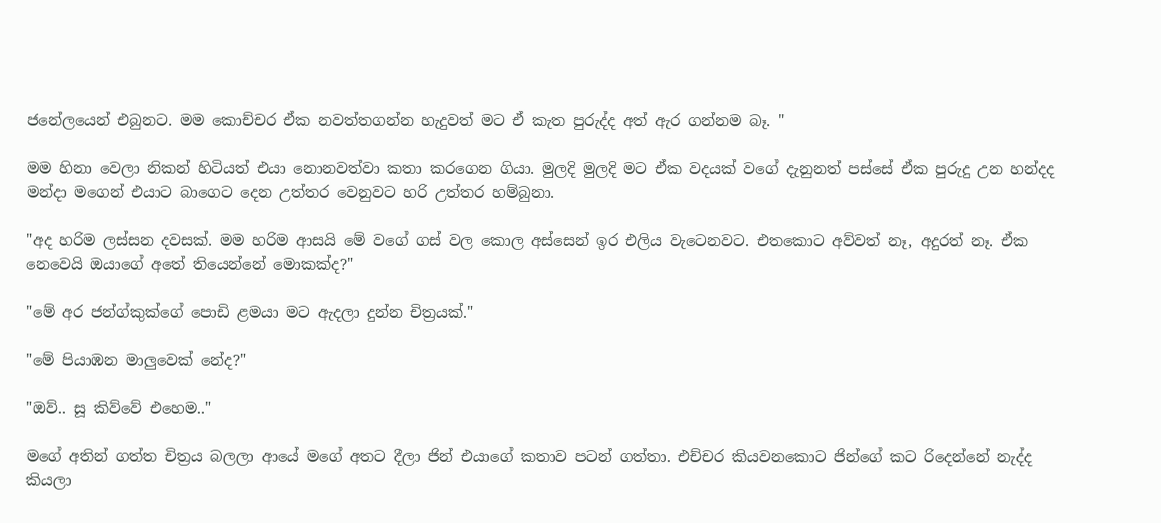ජනේලයෙන් එබුනට. මම කොච්චර ඒක නවත්තගන්න හැදුවත් මට ඒ කැත පුරුද්ද අත් ඇර ගන්නම බෑ. "

මම හිනා වෙලා නිකන් හිටියත් එයා නොනවත්වා කතා කරගෙන ගියා. මුලදි මුලදි මට ඒක වදයක් වගේ දැනුනත් පස්සේ ඒක පුරුදු උන හන්දද මන්දා මගෙන් එයාට බාගෙට දෙන උත්තර වෙනුවට හරි උත්තර හම්බුනා.

"අද හරිම ලස්සන දවසක්. මම හරිම ආසයි මේ වගේ ගස් වල කොල අස්සෙන් ඉර එලිය වැටෙනවට. එතකොට අව්වත් නෑ, අදුරත් නෑ. ඒක නෙවෙයි ඔයාගේ අතේ තියෙන්නේ මොකක්ද?"

"මේ අර ජන්ග්කුක්ගේ පොඩි ළමයා මට ඇදලා දුන්න චිත්‍රයක්."

"මේ පියාඹන මාලුවෙක් නේද?"

"ඔව්.. සූ කිව්වේ එහෙම.."

මගේ අතින් ගත්ත චිත්‍රය බලලා ආයේ මගේ අතට දීලා ජින් එයාගේ කතාව පටන් ගත්තා. එච්චර කියවනකොට ජින්ගේ කට රිදෙන්නේ නැද්ද කියලා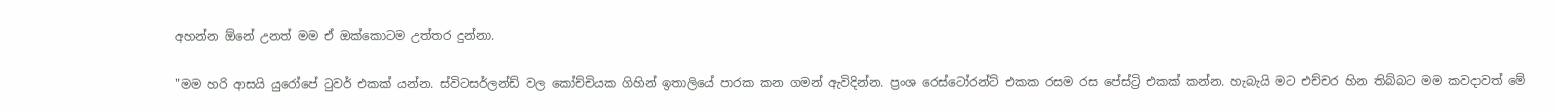අහන්න ඕනේ උනත් මම ඒ ඔක්කොටම උත්තර දුන්නා.

"මම හරි ආසයි යුරෝපේ ටුවර් එකක් යන්න. ස්විටසර්ලන්ඩ් වල කෝච්චියක ගිහින් ඉතාලියේ පාරක කන ගමන් ඇවිදින්න. ප්‍රංශ රෙස්ටෝරන්ට් එකක රසම රස පේස්ට්‍රි එකක් කන්න. හැබැයි මට එච්චර හින තිබ්බට මම කවදාවත් මේ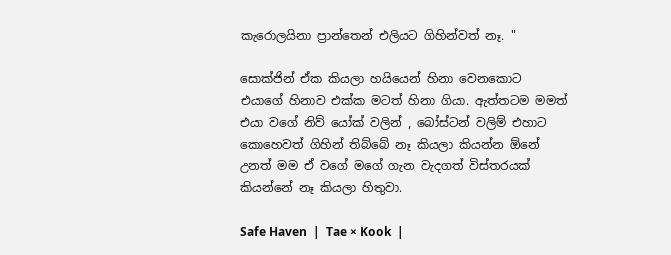කැරොලයිනා ප්‍රාන්තෙන් එලියට ගිහින්වත් නෑ. "

සොක්ජින් ඒක කියලා හයියෙන් හිනා වෙනකොට එයාගේ හිනාව එක්ක මටත් හිනා ගියා. ඇත්තටම මමත් එයා වගේ නිව් යෝක් වලින් , බෝස්ටන් වලිම් එහාට කොහෙවත් ගිහින් තිබ්බේ නෑ කියලා කියන්න ඕනේ උනත් මම ඒ වගේ මගේ ගැන වැදගත් විස්තරයක් කියන්නේ නෑ කියලා හිතුවා.

Safe Haven  |  Tae × Kook  |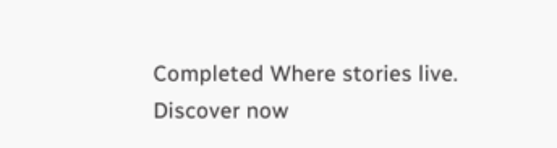Completed Where stories live. Discover now